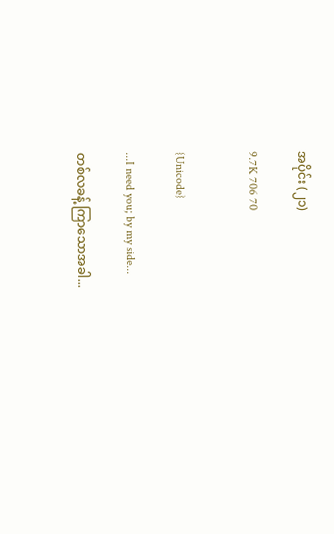အပိုင်း (၂၁)

9.7K 706 70


{Unicode}

...I need you; by my side...

တစ်လခန့် ကြာသောအခါ...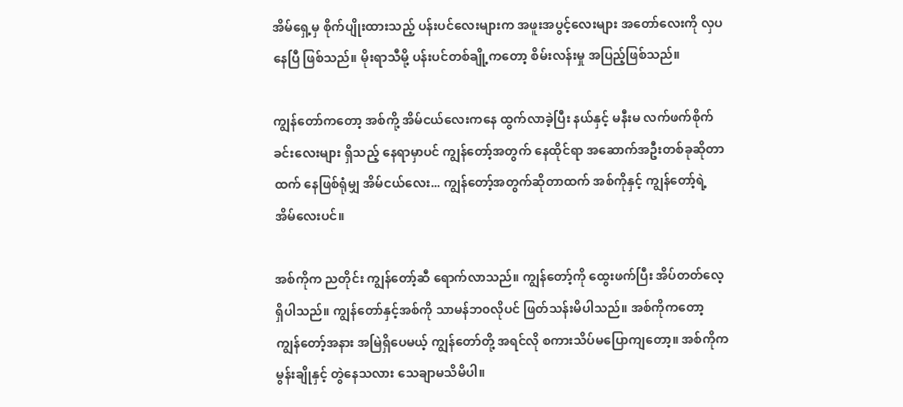အိမ်ရှေ့မှ စိုက်ပျိုးထားသည့် ပန်းပင်လေးများက အဖူးအပွင့်လေးများ အတော်လေးကို လှပနေပြီ ဖြစ်သည်။ မိုးရာသီမို့ ပန်းပင်တစ်ချို့ကတော့ စိမ်းလန်းမှု အပြည့်ဖြစ်သည်။

ကျွန်တော်ကတော့ အစ်ကို့ အိမ်ငယ်လေးကနေ ထွက်လာခဲ့ပြီး နယ်နှင့် မနီးမ လက်ဖက်စိုက်ခင်းလေးများ ရှိသည့် နေရာမှာပင် ကျွန်တော့်အတွက် နေထိုင်ရာ အဆောက်အဦးတစ်ခုဆိုတာထက် နေဖြစ်ရုံမျှ အိမ်ငယ်လေး... ကျွန်တော့်အတွက်ဆိုတာထက် အစ်ကိုနှင့် ကျွန်တော့်ရဲ့ အိမ်လေးပင်။

အစ်ကိုက ညတိုင်း ကျွန်တော့်ဆီ ရောက်လာသည်။ ကျွန်တော့်ကို ထွေးဖက်ပြီး အိပ်တတ်လေ့ရှိပါသည်။ ကျွန်တော်နှင့်အစ်ကို သာမန်ဘ၀လိုပင် ဖြတ်သန်းမိပါသည်။ အစ်ကိုကတော့ ကျွန်တော့်အနား အမြဲရှိပေမယ့် ကျွန်တော်တို့ အရင်လို စကားသိပ်မပြောကျတော့။ အစ်ကိုက မွန်းချိုနှင့် တွဲနေသလား သေချာမသိမိပါ။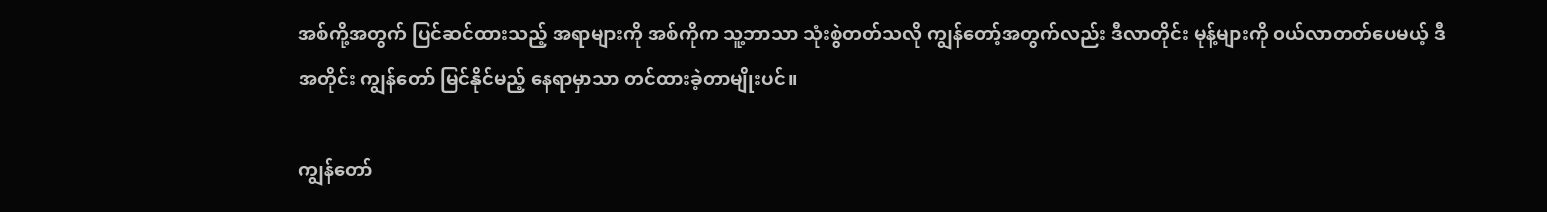အစ်ကို့အတွက် ပြင်ဆင်ထားသည့် အရာများကို အစ်ကိုက သူ့ဘာသာ သုံးစွဲတတ်သလို ကျွန်တော့်အတွက်လည်း ဒီလာတိုင်း မုန့်များကို ၀ယ်လာတတ်ပေမယ့် ဒီအတိုင်း ကျွန်တော် မြင်နိုင်မည့် နေရာမှာသာ တင်ထားခဲ့တာမျိုးပင်။

ကျွန်တော်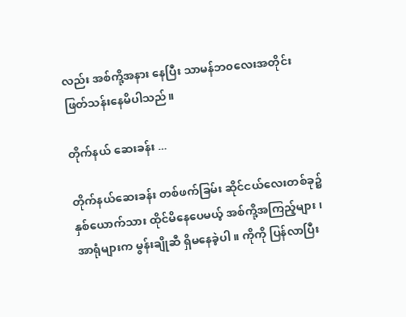လည်း အစ်ကို့အနား နေပြီး သာမန်ဘ၀လေးအတိုင်း ဖြတ်သန်းနေမိပါသည်။

တိုက်နယ် ဆေးခန်း ...

တိုက်နယ်ဆေးခန်း တစ်ဖက်ခြမ်း ဆိုင်ငယ်လေးတစ်ခု၌ နှစ်ယောက်သား ထိုင်မိနေပေမယ့် အစ်ကို့အကြည့်များ ၊ အာရုံများက မွန်းချိုဆီ ရှိမနေခဲ့ပါ။ ကိုကို ပြန်လာပြီး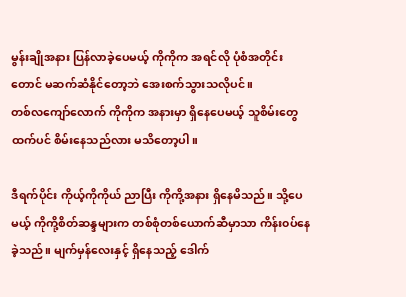မွန်းချိုအနား ပြန်လာခဲ့ပေမယ့် ကိုကိုက အရင်လို ပုံစံအတိုင်းတောင် မဆက်ဆံနိုင်တော့ဘဲ အေးစက်သွားသလိုပင်။
တစ်လကျော်လောက် ကိုကိုက အနားမှာ ရှိနေပေမယ့် သူစိမ်းတွေထက်ပင် စိမ်းနေသည်လား မသိတော့ပါ။

ဒီရက်ပိုင်း ကိုယ့်ကိုကိုယ် ညာပြီး ကိုကို့အနား ရှိနေမိသည်။ သို့ပေမယ့် ကိုကို့စိတ်ဆန္ဒများက တစ်စုံတစ်ယောက်ဆီမှာသာ ကိန်း၀ပ်နေခဲ့သည်။ မျက်မှန်လေးနှင့် ရှိနေသည့် ဒေါက်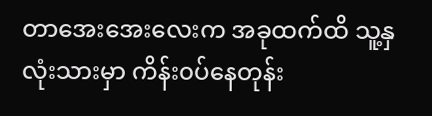တာအေးအေးလေးက အခုထက်ထိ သူ့နှလုံးသားမှာ ကိန်း၀ပ်နေတုန်း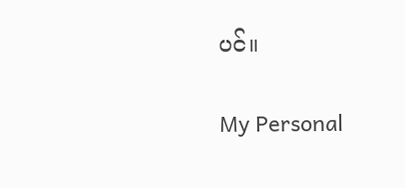ပင်။

My Personal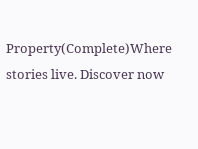Property(Complete)Where stories live. Discover now